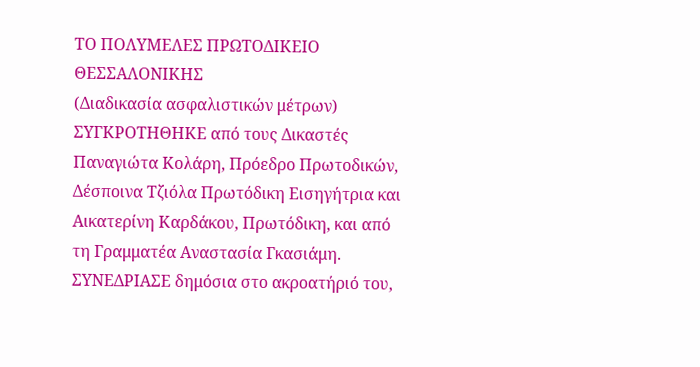ΤΟ ΠΟΛΥΜΕΛΕΣ ΠΡΩΤΟΔΙΚΕΙΟ ΘΕΣΣΑΛΟΝΙΚΗΣ
(Διαδικασία ασφαλιστικών μέτρων)
ΣΥΓΚΡΟΤΗΘΗΚΕ από τους Δικαστές Παναγιώτα Κολάρη, Πρόεδρο Πρωτοδικών, Δέσποινα Τζιόλα Πρωτόδικη Εισηγήτρια και Αικατερίνη Καρδάκου, Πρωτόδικη, και από τη Γραμματέα Αναστασία Γκασιάμη.
ΣΥΝΕΔΡΙΑΣΕ δημόσια στο ακροατήριό του,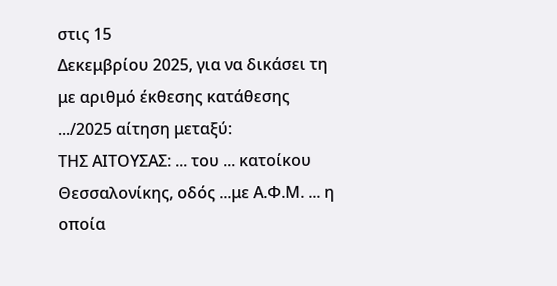στις 15
Δεκεμβρίου 2025, για να δικάσει τη με αριθμό έκθεσης κατάθεσης .../2025 αίτηση μεταξύ:
ΤΗΣ ΑΙΤΟΥΣΑΣ: ... του ... κατοίκου Θεσσαλονίκης, οδός ...με Α.Φ.Μ. ... η οποία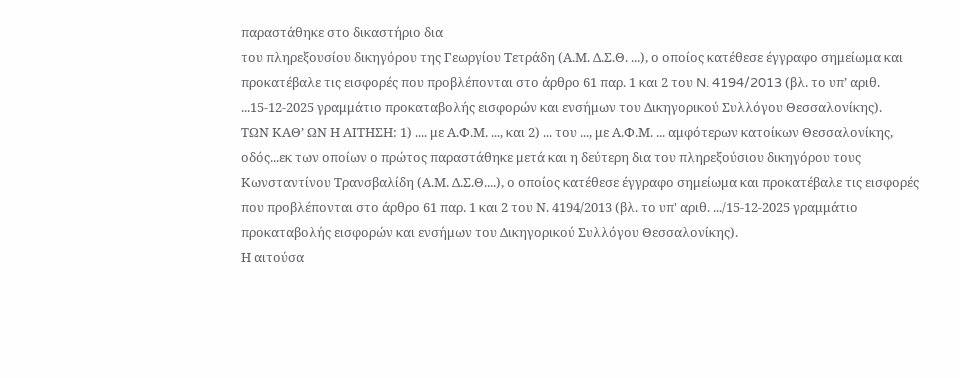παραστάθηκε στο δικαστήριο δια
του πληρεξουσίου δικηγόρου της Γεωργίου Τετράδη (Α.Μ. Δ.Σ.Θ. ...), ο οποίος κατέθεσε έγγραφο σημείωμα και προκατέβαλε τις εισφορές που προβλέπονται στο άρθρο 61 παρ. 1 και 2 του N. 4194/2013 (βλ. το υπ’ αριθ. ...15-12-2025 γραμμάτιο προκαταβολής εισφορών και ενσήμων του Δικηγορικού Συλλόγου Θεσσαλονίκης).
ΤΩΝ ΚΑΘ’ ΩΝ Η ΑΙΤΗΣΗ: 1) .... με Α.Φ.Μ. ..., και 2) ... του ..., με Α.Φ.Μ. ... αμφότερων κατοίκων Θεσσαλονίκης, οδός...εκ των οποίων ο πρώτος παραστάθηκε μετά και η δεύτερη δια του πληρεξούσιου δικηγόρου τους Κωνσταντίνου Τρανσβαλίδη (Α.Μ. Δ.Σ.Θ....), ο οποίος κατέθεσε έγγραφο σημείωμα και προκατέβαλε τις εισφορές που προβλέπονται στο άρθρο 61 παρ. 1 και 2 του Ν. 4194/2013 (βλ. το υπ' αριθ. .../15-12-2025 γραμμάτιο προκαταβολής εισφορών και ενσήμων του Δικηγορικού Συλλόγου Θεσσαλονίκης).
Η αιτούσα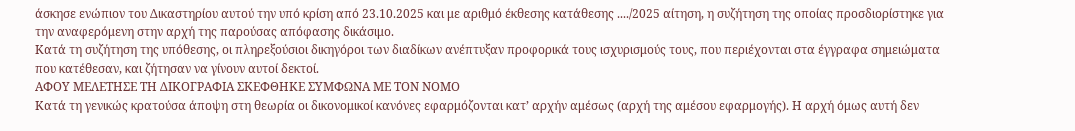άσκησε ενώπιον του Δικαστηρίου αυτού την υπό κρίση από 23.10.2025 και με αριθμό έκθεσης κατάθεσης ..../2025 αίτηση, η συζήτηση της οποίας προσδιορίστηκε για την αναφερόμενη στην αρχή της παρούσας απόφασης δικάσιμο.
Κατά τη συζήτηση της υπόθεσης, οι πληρεξούσιοι δικηγόροι των διαδίκων ανέπτυξαν προφορικά τους ισχυρισμούς τους, που περιέχονται στα έγγραφα σημειώματα που κατέθεσαν, και ζήτησαν να γίνουν αυτοί δεκτοί.
ΑΦΟΥ ΜΕΛΕΤΗΣΕ ΤΗ ΔΙΚΟΓΡΑΦΙΑ ΣΚΕΦΘΗΚΕ ΣΥΜΦΩΝΑ ΜΕ ΤΟΝ ΝΟΜΟ
Κατά τη γενικώς κρατούσα άποψη στη θεωρία οι δικονομικοί κανόνες εφαρμόζονται κατ’ αρχήν αμέσως (αρχή της αμέσου εφαρμογής). Η αρχή όμως αυτή δεν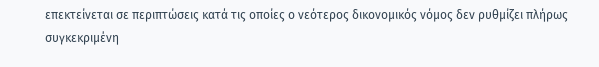επεκτείνεται σε περιπτώσεις κατά τις οποίες ο νεότερος δικονομικός νόμος δεν ρυθμίζει πλήρως συγκεκριμένη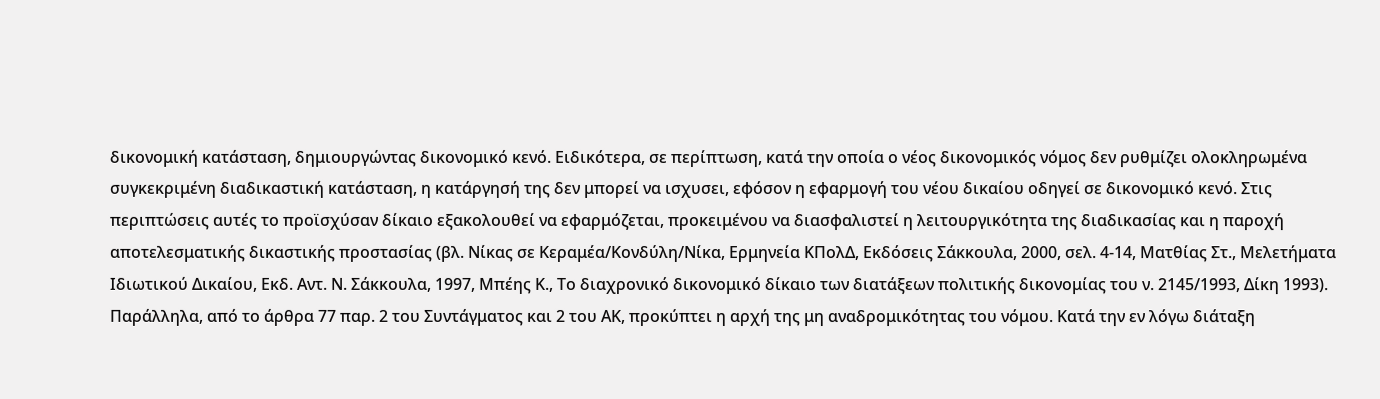δικονομική κατάσταση, δημιουργώντας δικονομικό κενό. Ειδικότερα, σε περίπτωση, κατά την οποία ο νέος δικονομικός νόμος δεν ρυθμίζει ολοκληρωμένα συγκεκριμένη διαδικαστική κατάσταση, η κατάργησή της δεν μπορεί να ισχυσει, εφόσον η εφαρμογή του νέου δικαίου οδηγεί σε δικονομικό κενό. Στις περιπτώσεις αυτές το προϊσχύσαν δίκαιο εξακολουθεί να εφαρμόζεται, προκειμένου να διασφαλιστεί η λειτουργικότητα της διαδικασίας και η παροχή αποτελεσματικής δικαστικής προστασίας (βλ. Νίκας σε Κεραμέα/Κονδύλη/Νίκα, Ερμηνεία ΚΠολΔ, Εκδόσεις Σάκκουλα, 2000, σελ. 4-14, Ματθίας Στ., Μελετήματα Ιδιωτικού Δικαίου, Εκδ. Αντ. Ν. Σάκκουλα, 1997, Μπέης Κ., Το διαχρονικό δικονομικό δίκαιο των διατάξεων πολιτικής δικονομίας του ν. 2145/1993, Δίκη 1993). Παράλληλα, από το άρθρα 77 παρ. 2 του Συντάγματος και 2 του ΑΚ, προκύπτει η αρχή της μη αναδρομικότητας του νόμου. Κατά την εν λόγω διάταξη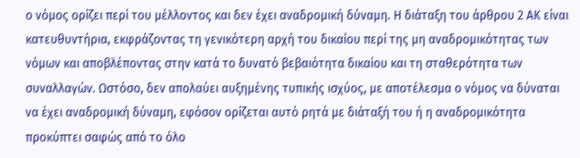ο νόμος ορίζει περί του μέλλοντος και δεν έχει αναδρομική δύναμη. Η διάταξη του άρθρου 2 ΑΚ είναι κατευθυντήρια, εκφράζοντας τη γενικότερη αρχή του δικαίου περί της μη αναδρομικότητας των νόμων και αποβλέποντας στην κατά το δυνατό βεβαιότητα δικαίου και τη σταθερότητα των συναλλαγών. Ωστόσο, δεν απολαύει αυξημένης τυπικής ισχύος, με αποτέλεσμα ο νόμος να δύναται να έχει αναδρομική δύναμη, εφόσον ορίζεται αυτό ρητά με διάταξή του ή η αναδρομικότητα προκύπτει σαφώς από το όλο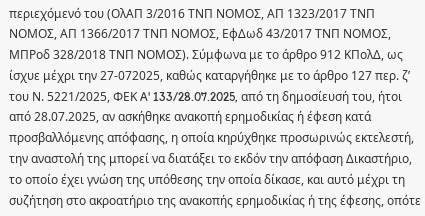περιεχόμενό του (ΟλΑΠ 3/2016 ΤΝΠ ΝΟΜΟΣ, ΑΠ 1323/2017 ΤΝΠ ΝΟΜΟΣ, ΑΠ 1366/2017 ΤΝΠ ΝΟΜΟΣ, ΕφΔωδ 43/2017 ΤΝΠ ΝΟΜΟΣ, ΜΠΡοδ 328/2018 ΤΝΠ ΝΟΜΟΣ). Σύμφωνα με το άρθρο 912 ΚΠολΔ, ως ίσχυε μέχρι την 27-072025, καθώς καταργήθηκε με το άρθρο 127 περ. ζ’ του Ν. 5221/2025, ΦΕΚ A' 133/28.07.2025, από τη δημοσίευσή του, ήτοι από 28.07.2025, αν ασκήθηκε ανακοπή ερημοδικίας ή έφεση κατά προσβαλλόμενης απόφασης, η οποία κηρύχθηκε προσωρινώς εκτελεστή, την αναστολή της μπορεί να διατάξει το εκδόν την απόφαση Δικαστήριο, το οποίο έχει γνώση της υπόθεσης την οποία δίκασε, και αυτό μέχρι τη συζήτηση στο ακροατήριο της ανακοπής ερημοδικίας ή της έφεσης, οπότε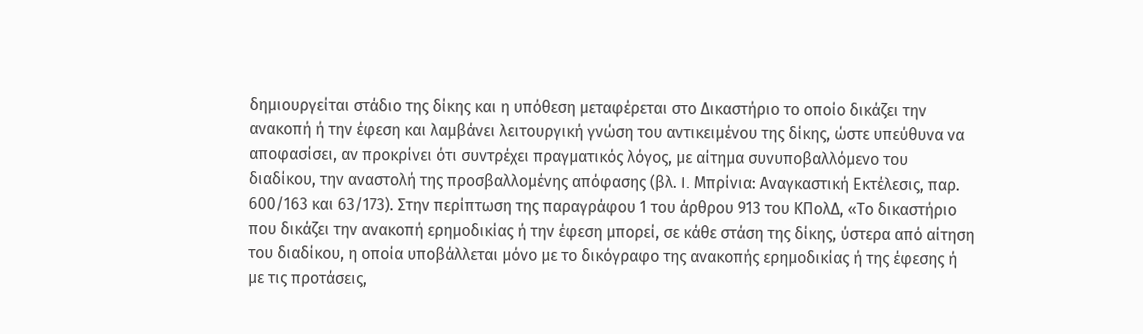δημιουργείται στάδιο της δίκης και η υπόθεση μεταφέρεται στο Δικαστήριο το οποίο δικάζει την ανακοπή ή την έφεση και λαμβάνει λειτουργική γνώση του αντικειμένου της δίκης, ώστε υπεύθυνα να αποφασίσει, αν προκρίνει ότι συντρέχει πραγματικός λόγος, με αίτημα συνυποβαλλόμενο του διαδίκου, την αναστολή της προσβαλλομένης απόφασης (βλ. I. Μπρίνια: Αναγκαστική Εκτέλεσις, παρ. 600/163 και 63/173). Στην περίπτωση της παραγράφου 1 του άρθρου 913 του ΚΠολΔ, «Το δικαστήριο που δικάζει την ανακοπή ερημοδικίας ή την έφεση μπορεί, σε κάθε στάση της δίκης, ύστερα από αίτηση του διαδίκου, η οποία υποβάλλεται μόνο με το δικόγραφο της ανακοπής ερημοδικίας ή της έφεσης ή με τις προτάσεις,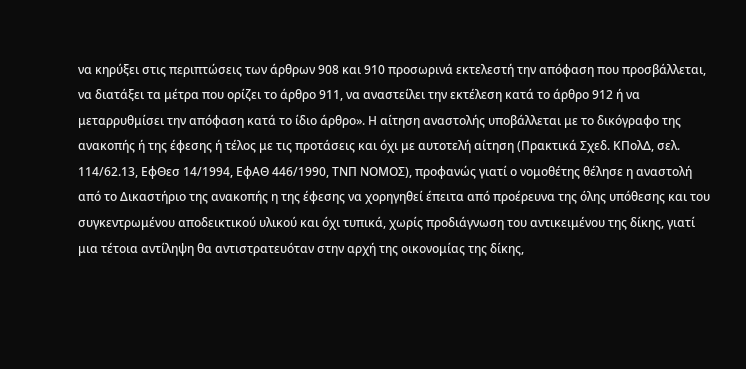να κηρύξει στις περιπτώσεις των άρθρων 908 και 910 προσωρινά εκτελεστή την απόφαση που προσβάλλεται, να διατάξει τα μέτρα που ορίζει το άρθρο 911, να αναστείλει την εκτέλεση κατά το άρθρο 912 ή να μεταρρυθμίσει την απόφαση κατά το ίδιο άρθρο». Η αίτηση αναστολής υποβάλλεται με το δικόγραφο της ανακοπής ή της έφεσης ή τέλος με τις προτάσεις και όχι με αυτοτελή αίτηση (Πρακτικά Σχεδ. ΚΠολΔ, σελ. 114/62.13, ΕφΘεσ 14/1994, ΕφΑΘ 446/1990, ΤΝΠ ΝΟΜΟΣ), προφανώς γιατί ο νομοθέτης θέλησε η αναστολή από το Δικαστήριο της ανακοπής η της έφεσης να χορηγηθεί έπειτα από προέρευνα της όλης υπόθεσης και του συγκεντρωμένου αποδεικτικού υλικού και όχι τυπικά, χωρίς προδιάγνωση του αντικειμένου της δίκης, γιατί μια τέτοια αντίληψη θα αντιστρατευόταν στην αρχή της οικονομίας της δίκης,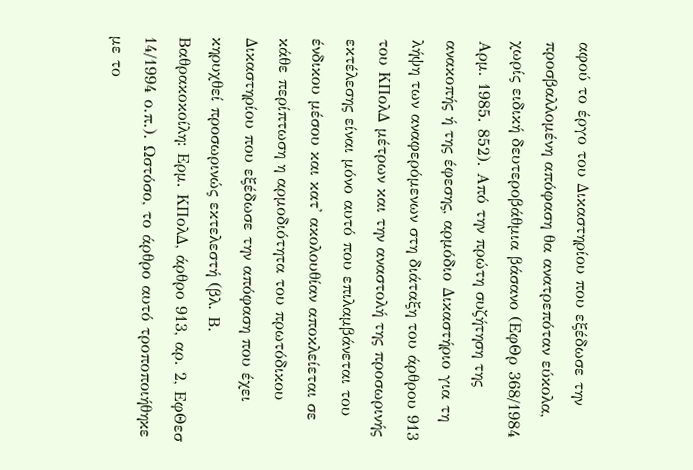αφού το έργο του Δικαστηρίου που εξέδωσε την προσβαλλομένη απόφαση θα ανατρεπόταν εύκολα, χωρίς ειδική δευτεροβάθμια βάσανο (ΕφΘρ 368/1984 Αρμ. 1985. 852). Από την πρώτη συζήτηση της ανακοπής ή της έφεσης, αρμόδιο Δικαστήριο για τη λήψη των αναφερόμενων στη διάταξη του άρθρου 913 του ΚΠολΔ μέτρων και την αναστολή της προσωρινής εκτέλεσης είναι μόνο αυτό που επιλαμβάνεται του ένδικου μέσου και κατ' ακολουθίαν αποκλείεται σε κάθε περίπτωση η αρμοδιότητα του πρωτόδικου Δικαστηρίου που εξέδωσε την απόφαση που έχει κηρυχθεί προσωρινώς εκτελεστή (βλ. Β. Βαθρακοκοίλη: Ερμ. ΚΠολΔ, άρθρο 913, αρ. 2, ΕφΘεσ 14/1994 ο.π.). Ωστόσο, το άρθρο αυτό τροποποιήθηκε με το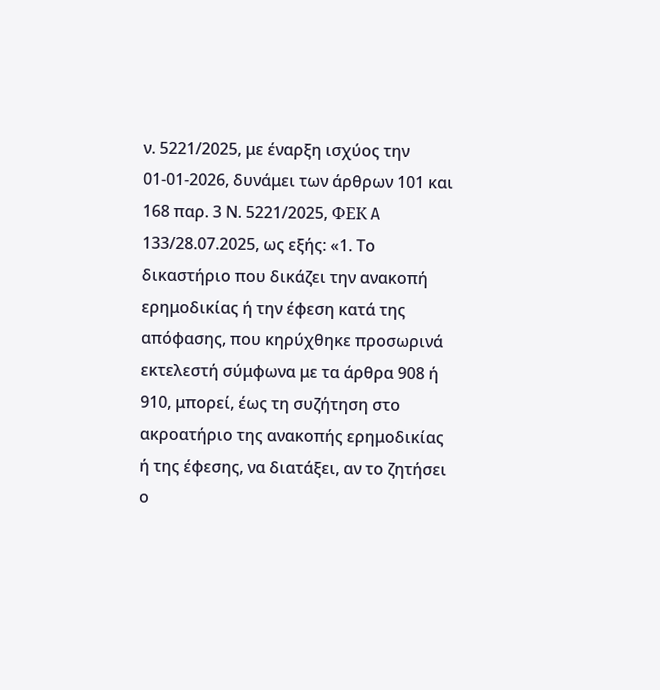ν. 5221/2025, με έναρξη ισχύος την 01-01-2026, δυνάμει των άρθρων 101 και 168 παρ. 3 Ν. 5221/2025, ФЕК A 133/28.07.2025, ως εξής: «1. Το δικαστήριο που δικάζει την ανακοπή ερημοδικίας ή την έφεση κατά της απόφασης, που κηρύχθηκε προσωρινά εκτελεστή σύμφωνα με τα άρθρα 908 ή 910, μπορεί, έως τη συζήτηση στο ακροατήριο της ανακοπής ερημοδικίας ή της έφεσης, να διατάξει, αν το ζητήσει ο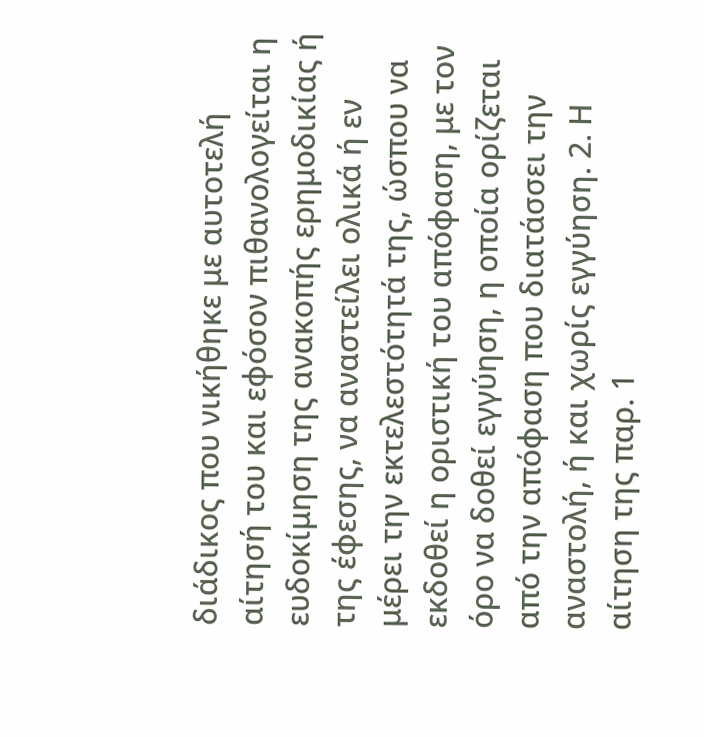διάδικος που νικήθηκε με αυτοτελή αίτησή του και εφόσον πιθανολογείται η ευδοκίμηση της ανακοπής ερημοδικίας ή της έφεσης, να αναστείλει ολικά ή εν μέρει την εκτελεστότητά της, ώσπου να εκδοθεί η οριστική του απόφαση, με τον όρο να δοθεί εγγύηση, η οποία ορίζεται από την απόφαση που διατάσσει την αναστολή, ή και χωρίς εγγύηση. 2. Η αίτηση της παρ. 1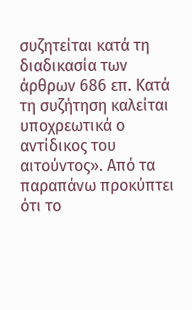συζητείται κατά τη διαδικασία των άρθρων 686 επ. Κατά τη συζήτηση καλείται υποχρεωτικά ο αντίδικος του αιτούντος». Από τα παραπάνω προκύπτει ότι το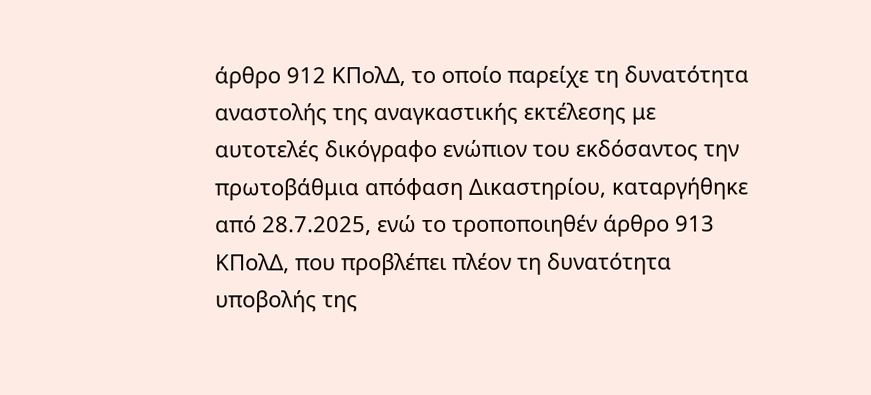άρθρο 912 ΚΠολΔ, το οποίο παρείχε τη δυνατότητα αναστολής της αναγκαστικής εκτέλεσης με αυτοτελές δικόγραφο ενώπιον του εκδόσαντος την πρωτοβάθμια απόφαση Δικαστηρίου, καταργήθηκε από 28.7.2025, ενώ το τροποποιηθέν άρθρο 913 ΚΠολΔ, που προβλέπει πλέον τη δυνατότητα υποβολής της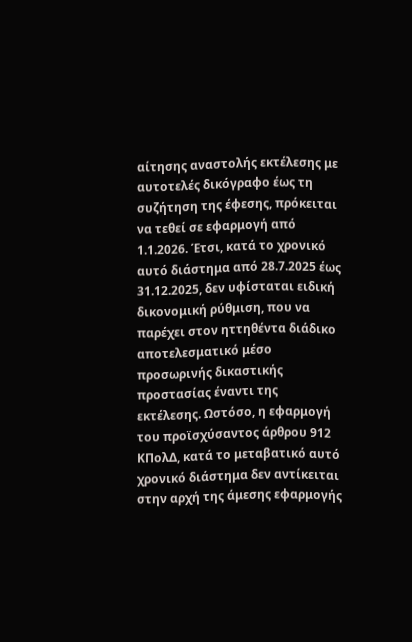αίτησης αναστολής εκτέλεσης με αυτοτελές δικόγραφο έως τη συζήτηση της έφεσης, πρόκειται να τεθεί σε εφαρμογή από 1.1.2026. Έτσι, κατά το χρονικό αυτό διάστημα από 28.7.2025 έως 31.12.2025, δεν υφίσταται ειδική δικονομική ρύθμιση, που να παρέχει στον ηττηθέντα διάδικο αποτελεσματικό μέσο προσωρινής δικαστικής προστασίας έναντι της εκτέλεσης. Ωστόσο, η εφαρμογή του προϊσχύσαντος άρθρου 912 ΚΠολΔ, κατά το μεταβατικό αυτό χρονικό διάστημα δεν αντίκειται στην αρχή της άμεσης εφαρμογής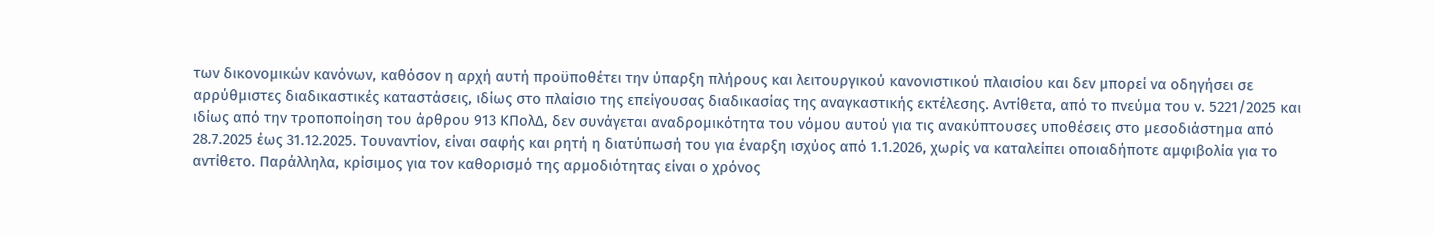των δικονομικών κανόνων, καθόσον η αρχή αυτή προϋποθέτει την ύπαρξη πλήρους και λειτουργικού κανονιστικού πλαισίου και δεν μπορεί να οδηγήσει σε αρρύθμιστες διαδικαστικές καταστάσεις, ιδίως στο πλαίσιο της επείγουσας διαδικασίας της αναγκαστικής εκτέλεσης. Αντίθετα, από το πνεύμα του ν. 5221/2025 και ιδίως από την τροποποίηση του άρθρου 913 ΚΠολΔ, δεν συνάγεται αναδρομικότητα του νόμου αυτού για τις ανακύπτουσες υποθέσεις στο μεσοδιάστημα από 28.7.2025 έως 31.12.2025. Τουναντίον, είναι σαφής και ρητή η διατύπωσή του για έναρξη ισχύος από 1.1.2026, χωρίς να καταλείπει οποιαδήποτε αμφιβολία για το αντίθετο. Παράλληλα, κρίσιμος για τον καθορισμό της αρμοδιότητας είναι ο χρόνος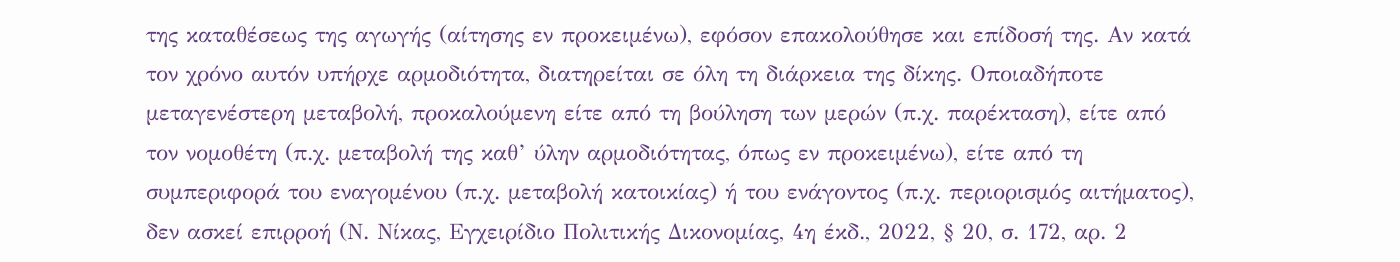της καταθέσεως της αγωγής (αίτησης εν προκειμένω), εφόσον επακολούθησε και επίδοσή της. Αν κατά τον χρόνο αυτόν υπήρχε αρμοδιότητα, διατηρείται σε όλη τη διάρκεια της δίκης. Οποιαδήποτε μεταγενέστερη μεταβολή, προκαλούμενη είτε από τη βούληση των μερών (π.χ. παρέκταση), είτε από τον νομοθέτη (π.χ. μεταβολή της καθ’ ύλην αρμοδιότητας, όπως εν προκειμένω), είτε από τη συμπεριφορά του εναγομένου (π.χ. μεταβολή κατοικίας) ή του ενάγοντος (π.χ. περιορισμός αιτήματος), δεν ασκεί επιρροή (Ν. Νίκας, Εγχειρίδιο Πολιτικής Δικονομίας, 4η έκδ., 2022, § 20, σ. 172, αρ. 2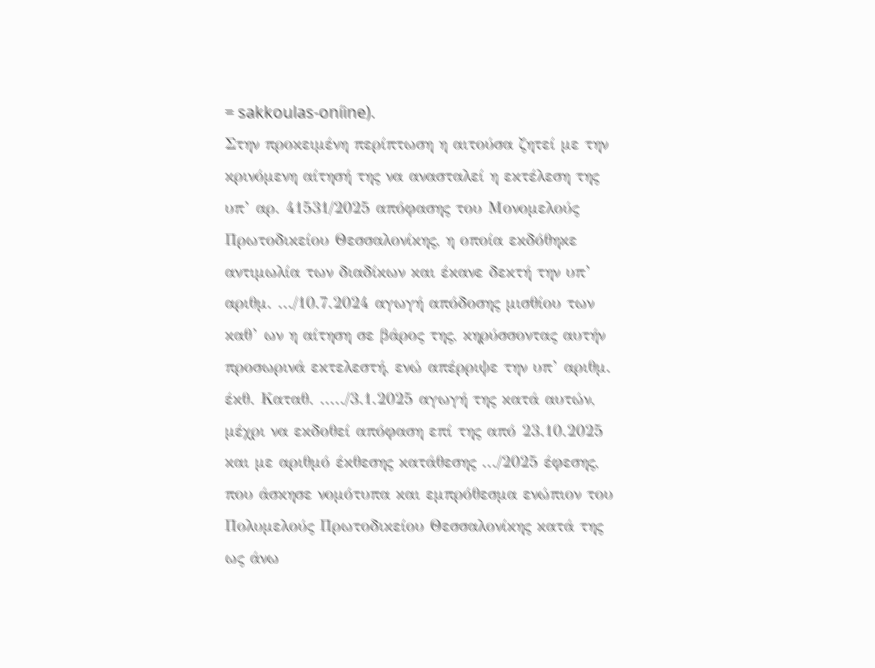= sakkoulas-oníine).
Στην προκειμένη περίπτωση η αιτούσα ζητεί με την κρινόμενη αίτησή της να ανασταλεί η εκτέλεση της υπ’ αρ. 41531/2025 απόφασης του Μονομελούς Πρωτοδικείου Θεσσαλονίκης, η οποία εκδόθηκε αντιμωλία των διαδίκων και έκανε δεκτή την υπ’ αριθμ. .../10.7.2024 αγωγή απόδοσης μισθίου των καθ’ ων η αίτηση σε βάρος της, κηρύσσοντας αυτήν προσωρινά εκτελεστή, ενώ απέρριψε την υπ’ αριθμ. έκθ. Καταθ. ...../3.1.2025 αγωγή της κατά αυτών, μέχρι να εκδοθεί απόφαση επί της από 23.10.2025 και με αριθμό έκθεσης κατάθεσης .../2025 έφεσης, που άσκησε νομότυπα και εμπρόθεσμα ενώπιον του Πολυμελούς Πρωτοδικείου Θεσσαλονίκης κατά της ως άνω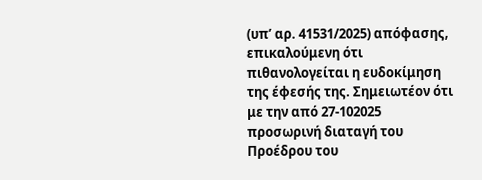(υπ’ αρ. 41531/2025) απόφασης, επικαλούμενη ότι πιθανολογείται η ευδοκίμηση της έφεσής της. Σημειωτέον ότι με την από 27-102025 προσωρινή διαταγή του Προέδρου του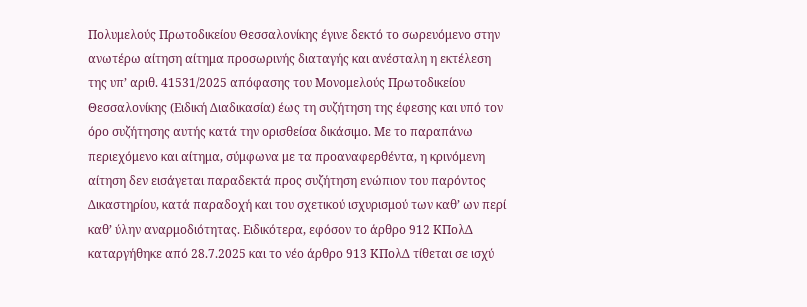Πολυμελούς Πρωτοδικείου Θεσσαλονίκης έγινε δεκτό το σωρευόμενο στην ανωτέρω αίτηση αίτημα προσωρινής διαταγής και ανέσταλη η εκτέλεση της υπ’ αριθ. 41531/2025 απόφασης του Μονομελούς Πρωτοδικείου Θεσσαλονίκης (Ειδική Διαδικασία) έως τη συζήτηση της έφεσης και υπό τον όρο συζήτησης αυτής κατά την ορισθείσα δικάσιμο. Με το παραπάνω περιεχόμενο και αίτημα, σύμφωνα με τα προαναφερθέντα, η κρινόμενη αίτηση δεν εισάγεται παραδεκτά προς συζήτηση ενώπιον του παρόντος Δικαστηρίου, κατά παραδοχή και του σχετικού ισχυρισμού των καθ’ ων περί καθ’ ύλην αναρμοδιότητας. Ειδικότερα, εφόσον το άρθρο 912 ΚΠολΔ καταργήθηκε από 28.7.2025 και το νέο άρθρο 913 ΚΠολΔ τίθεται σε ισχύ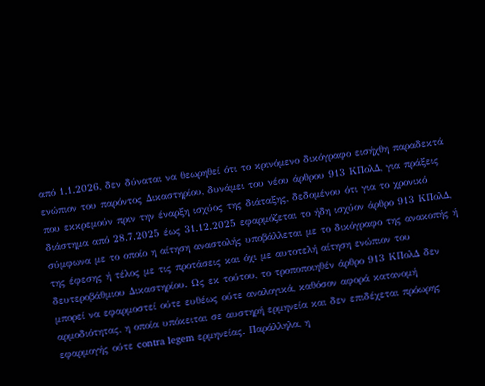από 1.1.2026, δεν δύναται να θεωρηθεί ότι το κρινόμενο δικόγραφο εισήχθη παραδεκτά ενώπιον του παρόντος Δικαστηρίου, δυνάμει του νέου άρθρου 913 ΚΠολΔ, για πράξεις που εκκρεμούν πριν την έναρξη ισχύος της διάταξης, δεδομένου ότι για το χρονικό διάστημα από 28.7.2025 έως 31.12.2025 εφαρμόζεται το ήδη ισχύον άρθρο 913 ΚΠολΔ, σύμφωνα με το οποίο η αίτηση αναστολής υποβάλλεται με το δικόγραφο της ανακοπής ή της έφεσης ή τέλος με τις προτάσεις και όχι με αυτοτελή αίτηση ενώπιον του δευτεροβάθμιου Δικαστηρίου. Ως εκ τούτου, το τροποποιηθέν άρθρο 913 ΚΠολΔ δεν μπορεί να εφαρμοστεί ούτε ευθέως ούτε αναλογικά, καθόσον αφορά κατανομή αρμοδιότητας, η οποία υπόκειται σε αυστηρή ερμηνεία και δεν επιδέχεται πρόωρης εφαρμογής ούτε contra legem ερμηνείας. Παράλληλα, η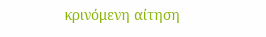κρινόμενη αίτηση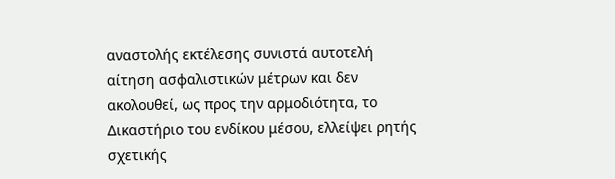αναστολής εκτέλεσης συνιστά αυτοτελή αίτηση ασφαλιστικών μέτρων και δεν ακολουθεί, ως προς την αρμοδιότητα, το Δικαστήριο του ενδίκου μέσου, ελλείψει ρητής σχετικής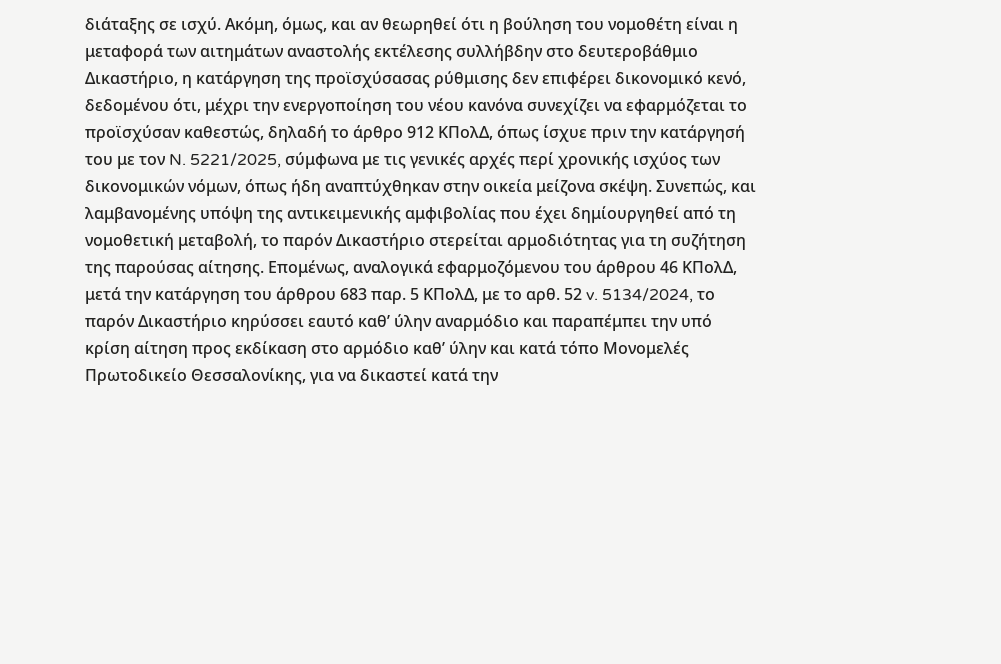διάταξης σε ισχύ. Ακόμη, όμως, και αν θεωρηθεί ότι η βούληση του νομοθέτη είναι η μεταφορά των αιτημάτων αναστολής εκτέλεσης συλλήβδην στο δευτεροβάθμιο Δικαστήριο, η κατάργηση της προϊσχύσασας ρύθμισης δεν επιφέρει δικονομικό κενό, δεδομένου ότι, μέχρι την ενεργοποίηση του νέου κανόνα συνεχίζει να εφαρμόζεται το προϊσχύσαν καθεστώς, δηλαδή το άρθρο 912 ΚΠολΔ, όπως ίσχυε πριν την κατάργησή του με τον N. 5221/2025, σύμφωνα με τις γενικές αρχές περί χρονικής ισχύος των δικονομικών νόμων, όπως ήδη αναπτύχθηκαν στην οικεία μείζονα σκέψη. Συνεπώς, και λαμβανομένης υπόψη της αντικειμενικής αμφιβολίας που έχει δημίουργηθεί από τη νομοθετική μεταβολή, το παρόν Δικαστήριο στερείται αρμοδιότητας για τη συζήτηση της παρούσας αίτησης. Επομένως, αναλογικά εφαρμοζόμενου του άρθρου 46 ΚΠολΔ, μετά την κατάργηση του άρθρου 683 παρ. 5 ΚΠολΔ, με το αρθ. 52 v. 5134/2024, το παρόν Δικαστήριο κηρύσσει εαυτό καθ’ ύλην αναρμόδιο και παραπέμπει την υπό κρίση αίτηση προς εκδίκαση στο αρμόδιο καθ’ ύλην και κατά τόπο Μονομελές Πρωτοδικείο Θεσσαλονίκης, για να δικαστεί κατά την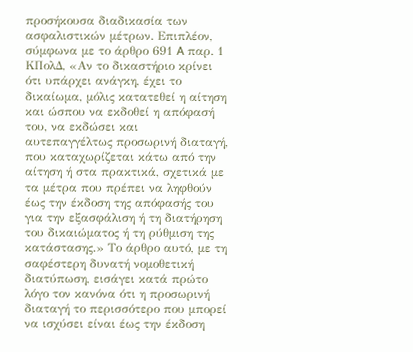προσήκουσα διαδικασία των ασφαλιστικών μέτρων. Επιπλέον, σύμφωνα με το άρθρο 691 A παρ. 1 ΚΠολΔ, «Αν το δικαστήριο κρίνει ότι υπάρχει ανάγκη, έχει το δικαίωμα, μόλις κατατεθεί η αίτηση και ώσπου να εκδοθεί η απόφασή του, να εκδώσει και αυτεπαγγέλτως προσωρινή διαταγή, που καταχωρίζεται κάτω από την αίτηση ή στα πρακτικά, σχετικά με τα μέτρα που πρέπει να ληφθούν έως την έκδοση της απόφασής του για την εξασφάλιση ή τη διατήρηση του δικαιώματος ή τη ρύθμιση της κατάστασης.» Το άρθρο αυτό, με τη σαφέστερη δυνατή νομοθετική διατύπωση, εισάγει κατά πρώτο λόγο τον κανόνα ότι η προσωρινή διαταγή το περισσότερο που μπορεί να ισχύσει είναι έως την έκδοση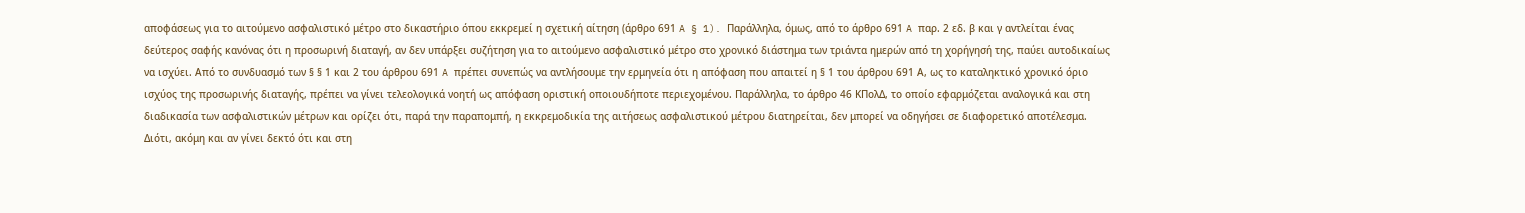αποφάσεως για το αιτούμενο ασφαλιστικό μέτρο στο δικαστήριο όπου εκκρεμεί η σχετική αίτηση (άρθρο 691 A § 1). Παράλληλα, όμως, από το άρθρο 691 A παρ. 2 εδ. β και γ αντλείται ένας δεύτερος σαφής κανόνας ότι η προσωρινή διαταγή, αν δεν υπάρξει συζήτηση για το αιτούμενο ασφαλιστικό μέτρο στο χρονικό διάστημα των τριάντα ημερών από τη χορήγησή της, παύει αυτοδικαίως να ισχύει. Από το συνδυασμό των § § 1 και 2 του άρθρου 691 A πρέπει συνεπώς να αντλήσουμε την ερμηνεία ότι η απόφαση που απαιτεί η § 1 του άρθρου 691 Α, ως το καταληκτικό χρονικό όριο ισχύος της προσωρινής διαταγής, πρέπει να γίνει τελεολογικά νοητή ως απόφαση οριστική οποιουδήποτε περιεχομένου. Παράλληλα, το άρθρο 46 ΚΠολΔ, το οποίο εφαρμόζεται αναλογικά και στη διαδικασία των ασφαλιστικών μέτρων και ορίζει ότι, παρά την παραπομπή, η εκκρεμοδικία της αιτήσεως ασφαλιστικού μέτρου διατηρείται, δεν μπορεί να οδηγήσει σε διαφορετικό αποτέλεσμα. Διότι, ακόμη και αν γίνει δεκτό ότι και στη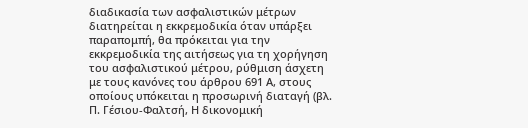διαδικασία των ασφαλιστικών μέτρων διατηρείται η εκκρεμοδικία όταν υπάρξει παραπομπή, θα πρόκειται για την εκκρεμοδικία της αιτήσεως για τη χορήγηση του ασφαλιστικού μέτρου, ρύθμιση άσχετη με τους κανόνες του άρθρου 691 Α, στους οποίους υπόκειται η προσωρινή διαταγή (βλ. Π. Γέσιου-Φαλτσή, Η δικονομική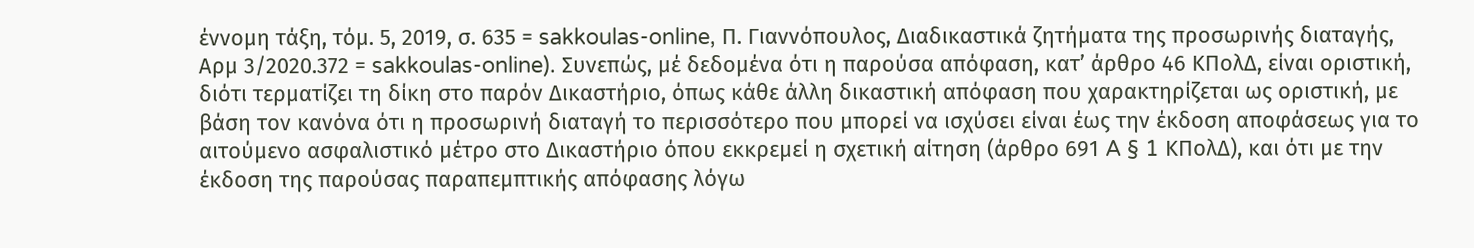έννομη τάξη, τόμ. 5, 2019, σ. 635 = sakkoulas-online, Π. Γιαννόπουλος, Διαδικαστικά ζητήματα της προσωρινής διαταγής, Αρμ 3/2020.372 = sakkoulas-online). Συνεπώς, μέ δεδομένα ότι η παρούσα απόφαση, κατ’ άρθρο 46 ΚΠολΔ, είναι οριστική, διότι τερματίζει τη δίκη στο παρόν Δικαστήριο, όπως κάθε άλλη δικαστική απόφαση που χαρακτηρίζεται ως οριστική, με βάση τον κανόνα ότι η προσωρινή διαταγή το περισσότερο που μπορεί να ισχύσει είναι έως την έκδοση αποφάσεως για το αιτούμενο ασφαλιστικό μέτρο στο Δικαστήριο όπου εκκρεμεί η σχετική αίτηση (άρθρο 691 A § 1 ΚΠολΔ), και ότι με την έκδοση της παρούσας παραπεμπτικής απόφασης λόγω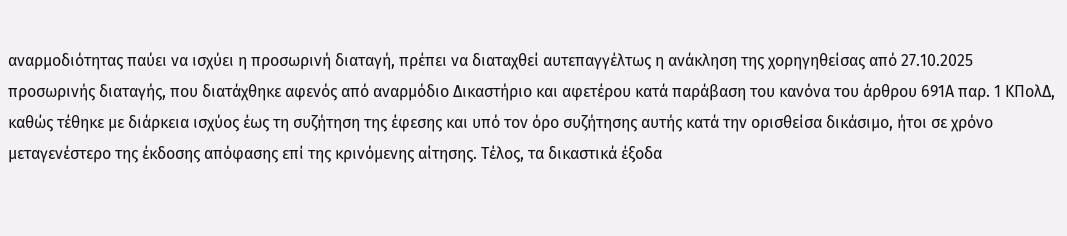αναρμοδιότητας παύει να ισχύει η προσωρινή διαταγή, πρέπει να διαταχθεί αυτεπαγγέλτως η ανάκληση της χορηγηθείσας από 27.10.2025 προσωρινής διαταγής, που διατάχθηκε αφενός από αναρμόδιο Δικαστήριο και αφετέρου κατά παράβαση του κανόνα του άρθρου 691Α παρ. 1 ΚΠολΔ, καθώς τέθηκε με διάρκεια ισχύος έως τη συζήτηση της έφεσης και υπό τον όρο συζήτησης αυτής κατά την ορισθείσα δικάσιμο, ήτοι σε χρόνο μεταγενέστερο της έκδοσης απόφασης επί της κρινόμενης αίτησης. Τέλος, τα δικαστικά έξοδα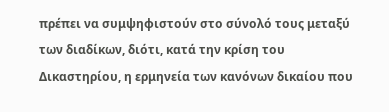πρέπει να συμψηφιστούν στο σύνολό τους μεταξύ των διαδίκων, διότι, κατά την κρίση του Δικαστηρίου, η ερμηνεία των κανόνων δικαίου που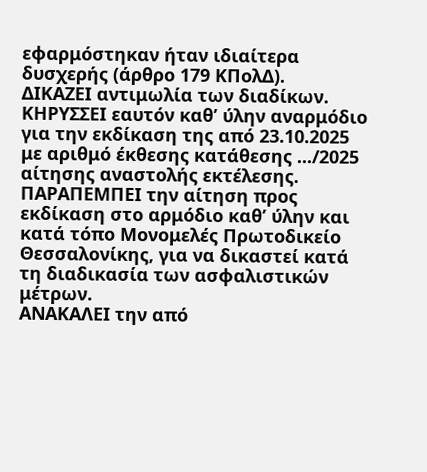εφαρμόστηκαν ήταν ιδιαίτερα δυσχερής (άρθρο 179 ΚΠολΔ).
ΔΙΚΑΖΕΙ αντιμωλία των διαδίκων.
ΚΗΡΥΣΣΕΙ εαυτόν καθ’ ύλην αναρμόδιο για την εκδίκαση της από 23.10.2025 με αριθμό έκθεσης κατάθεσης .../2025 αίτησης αναστολής εκτέλεσης.
ΠΑΡΑΠΕΜΠΕΙ την αίτηση προς εκδίκαση στο αρμόδιο καθ’ ύλην και κατά τόπο Μονομελές Πρωτοδικείο Θεσσαλονίκης, για να δικαστεί κατά τη διαδικασία των ασφαλιστικών μέτρων.
ΑΝΑΚΑΛΕΙ την από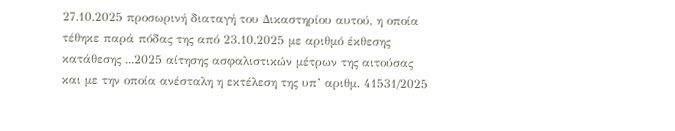27.10.2025 προσωρινή διαταγή του Δικαστηρίου αυτού, η οποία τέθηκε παρά πόδας της από 23.10.2025 με αριθμό έκθεσης κατάθεσης ...2025 αίτησης ασφαλιστικών μέτρων της αιτούσας και με την οποία ανέσταλη η εκτέλεση της υπ’ αριθμ. 41531/2025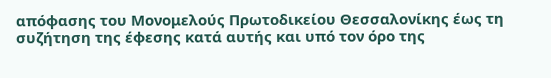απόφασης του Μονομελούς Πρωτοδικείου Θεσσαλονίκης έως τη συζήτηση της έφεσης κατά αυτής και υπό τον όρο της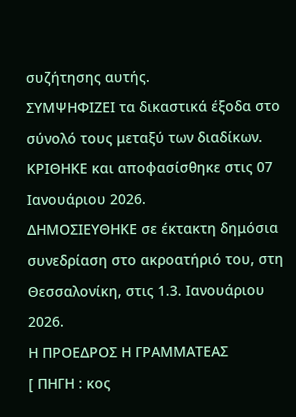συζήτησης αυτής.
ΣΥΜΨΗΦΙΖΕΙ τα δικαστικά έξοδα στο σύνολό τους μεταξύ των διαδίκων.
ΚΡΙΘΗΚΕ και αποφασίσθηκε στις 07 Ιανουάριου 2026.
ΔΗΜΟΣΙΕΥΘΗΚΕ σε έκτακτη δημόσια συνεδρίαση στο ακροατήριό του, στη Θεσσαλονίκη, στις 1.3. Ιανουάριου 2026.
Η ΠΡΟΕΔΡΟΣ Η ΓΡΑΜΜΑΤΕΑΣ
[ ΠΗΓΗ : κος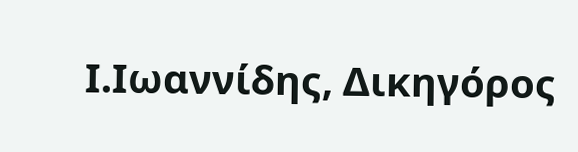Ι.Ιωαννίδης, Δικηγόρος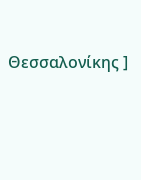Θεσσαλονίκης ]